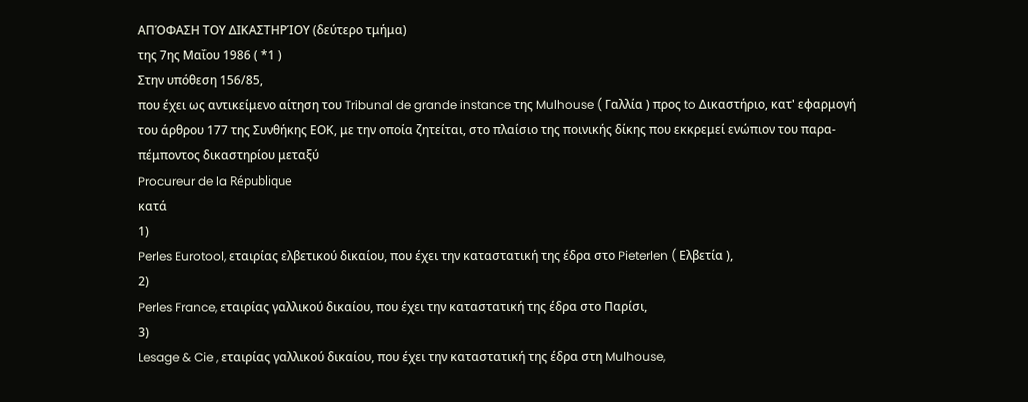ΑΠΌΦΑΣΗ ΤΟΥ ΔΙΚΑΣΤΗΡΊΟΥ (δεύτερο τμήμα)
της 7ης Μαΐου 1986 ( *1 )
Στην υπόθεση 156/85,
που έχει ως αντικείμενο αίτηση του Tribunal de grande instance της Mulhouse ( Γαλλία ) προς to Δικαστήριο, κατ' εφαρμογή του άρθρου 177 της Συνθήκης ΕΟΚ, με την οποία ζητείται, στο πλαίσιο της ποινικής δίκης που εκκρεμεί ενώπιον του παρα-πέμποντος δικαστηρίου μεταξύ
Procureur de la République
κατά
1)
Perles Eurotool, εταιρίας ελβετικού δικαίου, που έχει την καταστατική της έδρα στο Pieterlen ( Ελβετία ),
2)
Perles France, εταιρίας γαλλικού δικαίου, που έχει την καταστατική της έδρα στο Παρίσι,
3)
Lesage & Cie , εταιρίας γαλλικού δικαίου, που έχει την καταστατική της έδρα στη Mulhouse,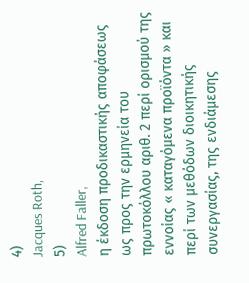4)
Jacques Roth,
5)
Alfred Faller,
η έκδοση προδικαστικής αποφάσεως ως προς την ερμηνεία του πρωτοκόλλου αριθ. 2 περί ορισμού της εννοίας « καταγόμενα προϊόντα » και περί των μεθόδων διοικητικής συνεργασίας, της ενδιάμεσης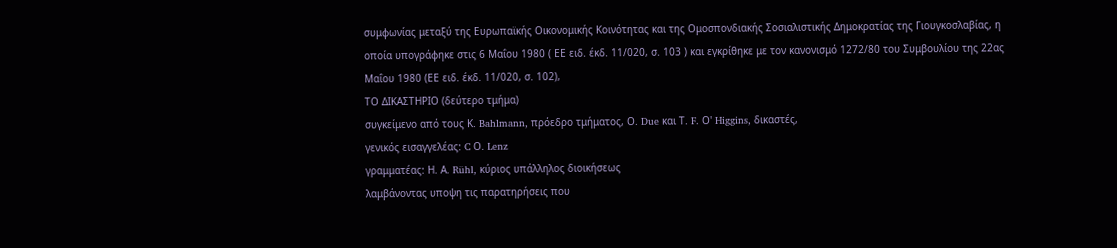συμφωνίας μεταξύ της Ευρωπαϊκής Οικονομικής Κοινότητας και της Ομοσπονδιακής Σοσιαλιστικής Δημοκρατίας της Γιουγκοσλαβίας, η οποία υπογράφηκε στις 6 Μαΐου 1980 ( ΕΕ ειδ. έκδ. 11/020, σ. 103 ) και εγκρίθηκε με τον κανονισμό 1272/80 του Συμβουλίου της 22ας Μαΐου 1980 (ΕΕ ειδ. έκδ. 11/020, σ. 102),
ΤΟ ΔΙΚΑΣΤΗΡΙΟ (δεύτερο τμήμα)
συγκείμενο από τους Κ. Bahlmann, πρόεδρο τμήματος, Ο. Due και Τ. F. Ο' Higgins, δικαστές,
γενικός εισαγγελέας: C Ο. Lenz
γραμματέας: Η. Α. Rühl, κύριος υπάλληλος διοικήσεως
λαμβάνοντας υποψη τις παρατηρήσεις που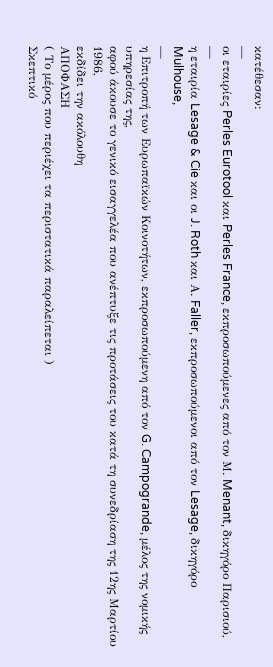κατέθεσαν:
—
οι εταιρίες Perles Eurotool και Perles France, εκπροσωπούμενες από τον Μ. Menant, δικηγόρο Παρισιού,
—
η εταιρία Lesage & Cie και οι J. Roth και Α. Faller, εκπροσωπούμενοι από τον Lesage, δικηγόρο Mulhouse,
—
η Επιτροπή των Ευρωπαϊκών Κοινοτήτων, εκπροσωπούμενη από τον G. Campogrande, μέλος της νομικής υπηρεσίας της,
αφού άκουσε το γενικό εισαγγελέα που ανέπτυξε τις προτάσεις του κατά τη συνεδρίαση της 12ης Μαρτίου 1986,
εκδίδει την ακόλουθη
ΑΠΟΦΑΣΗ
( Το μέρος που περιέχει τα περιστατικά παραλείπεται )
Σκεπτικό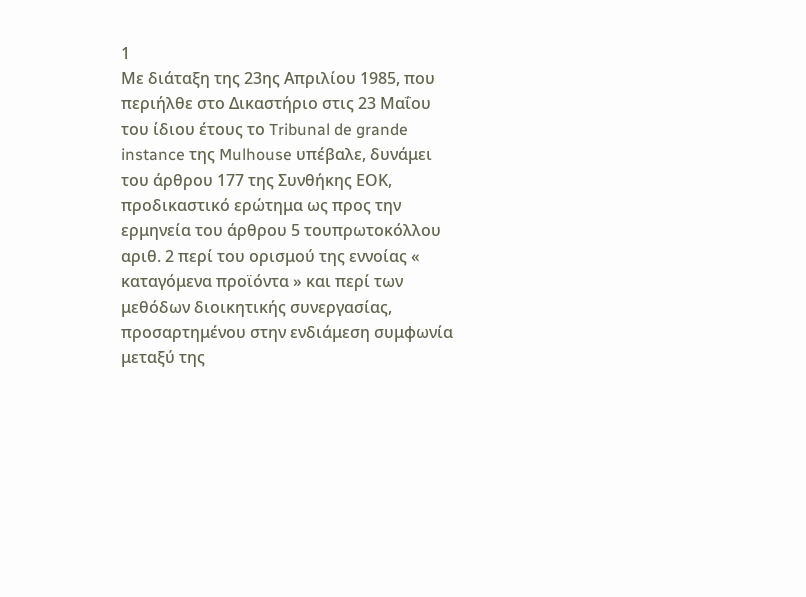1
Με διάταξη της 23ης Απριλίου 1985, που περιήλθε στο Δικαστήριο στις 23 Μαΐου του ίδιου έτους το Tribunal de grande instance της Mulhouse υπέβαλε, δυνάμει του άρθρου 177 της Συνθήκης ΕΟΚ, προδικαστικό ερώτημα ως προς την ερμηνεία του άρθρου 5 τουπρωτοκόλλου αριθ. 2 περί του ορισμού της εννοίας « καταγόμενα προϊόντα » και περί των μεθόδων διοικητικής συνεργασίας, προσαρτημένου στην ενδιάμεση συμφωνία μεταξύ της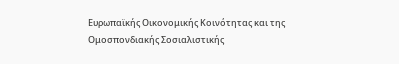Ευρωπαϊκής Οικονομικής Κοινότητας και της Ομοσπονδιακής Σοσιαλιστικής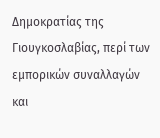Δημοκρατίας της Γιουγκοσλαβίας, περί των εμπορικών συναλλαγών και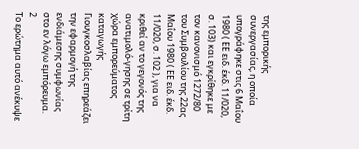της εμπορικής συνεργασίας, η οποία υπογράφηκε στις 6 Μαΐου 1980 ( ΕΕ ειδ. έκδ. 11/020, σ. 103) και εγκρίθηκε με τον κανονισμό 1272/80 του Συμβουλίου της 22ας Μαΐου 1980 ( ΕΕ ειδ. έκδ. 11/020, σ. 102 ), για να κριθεί αν το γεγονός της ανατιμολό-γησης σε τρίτη χώρα εμπορεύματος καταγωγής Γιουγκοσλαβίας επηρεάζει την εφαρμογή της ενδιάμεσης συμφωνίας στο εν λόγω εμπόρευμα.
2
Το ερώτημα αυτό ανέκυψε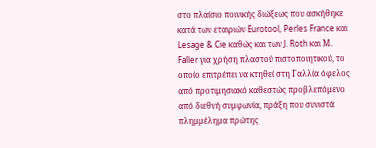στο πλαίσιο ποινικής διώξεως που ασκήθηκε κατά των εταιριών Eurotool, Perles France και Lesage & Cie καθώς και των J. Roth και Μ. Faller για χρήση πλαστού πιστοποιητικού, το οποίο επιτρέπει να κτηθεί στη Γαλλία όφελος από προτιμησιακό καθεστώς προβλεπόμενο από διεθνή συμφωνία, πράξη που συνιστά πλημμέλημα πρώτης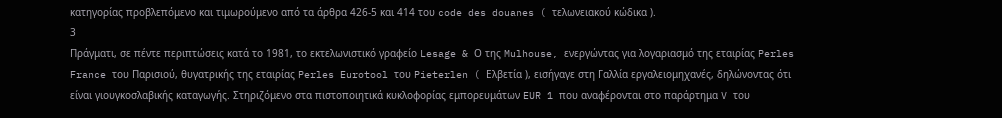κατηγορίας προβλεπόμενο και τιμωρούμενο από τα άρθρα 426-5 και 414 του code des douanes ( τελωνειακού κώδικα ).
3
Πράγματι, σε πέντε περιπτώσεις κατά το 1981, το εκτελωνιστικό γραφείο Lesage & Ο της Mulhouse, ενεργώντας για λογαριασμό της εταιρίας Perles France του Παρισιού, θυγατρικής της εταιρίας Perles Eurotool του Pieterlen ( Ελβετία ), εισήγαγε στη Γαλλία εργαλειομηχανές, δηλώνοντας ότι είναι γιουγκοσλαβικής καταγωγής. Στηριζόμενο στα πιστοποιητικά κυκλοφορίας εμπορευμάτων EUR 1 που αναφέρονται στο παράρτημα V του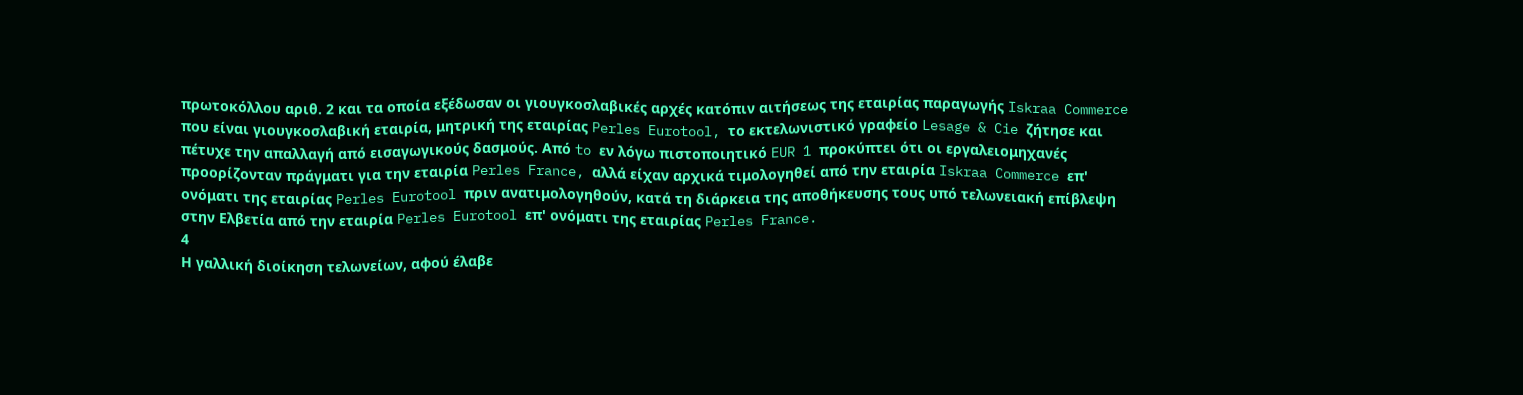πρωτοκόλλου αριθ. 2 και τα οποία εξέδωσαν οι γιουγκοσλαβικές αρχές κατόπιν αιτήσεως της εταιρίας παραγωγής Iskraa Commerce που είναι γιουγκοσλαβική εταιρία, μητρική της εταιρίας Perles Eurotool, το εκτελωνιστικό γραφείο Lesage & Cie ζήτησε και πέτυχε την απαλλαγή από εισαγωγικούς δασμούς. Από to εν λόγω πιστοποιητικό EUR 1 προκύπτει ότι οι εργαλειομηχανές προορίζονταν πράγματι για την εταιρία Perles France, αλλά είχαν αρχικά τιμολογηθεί από την εταιρία Iskraa Commerce επ' ονόματι της εταιρίας Perles Eurotool πριν ανατιμολογηθούν, κατά τη διάρκεια της αποθήκευσης τους υπό τελωνειακή επίβλεψη στην Ελβετία από την εταιρία Perles Eurotool επ' ονόματι της εταιρίας Perles France.
4
Η γαλλική διοίκηση τελωνείων, αφού έλαβε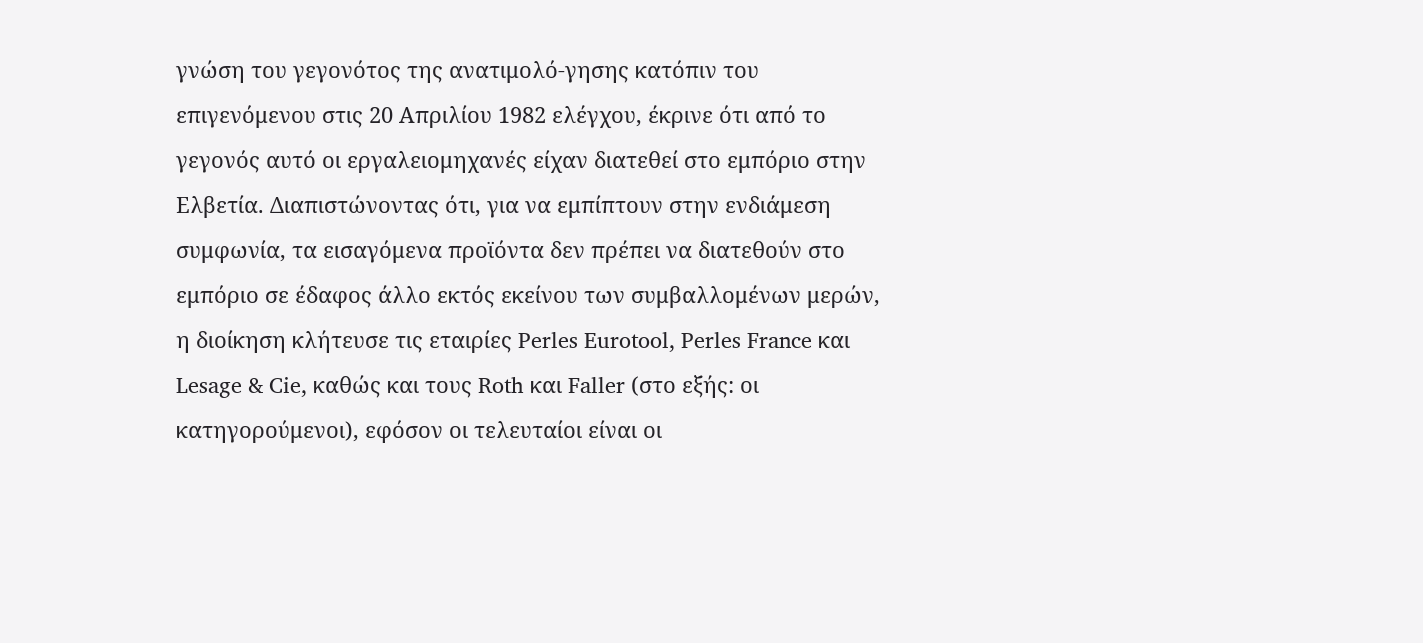γνώση του γεγονότος της ανατιμολό-γησης κατόπιν του επιγενόμενου στις 20 Απριλίου 1982 ελέγχου, έκρινε ότι από το γεγονός αυτό οι εργαλειομηχανές είχαν διατεθεί στο εμπόριο στην Ελβετία. Διαπιστώνοντας ότι, για να εμπίπτουν στην ενδιάμεση συμφωνία, τα εισαγόμενα προϊόντα δεν πρέπει να διατεθούν στο εμπόριο σε έδαφος άλλο εκτός εκείνου των συμβαλλομένων μερών, η διοίκηση κλήτευσε τις εταιρίες Perles Eurotool, Perles France και Lesage & Cie, καθώς και τους Roth και Faller (στο εξής: οι κατηγορούμενοι), εφόσον οι τελευταίοι είναι οι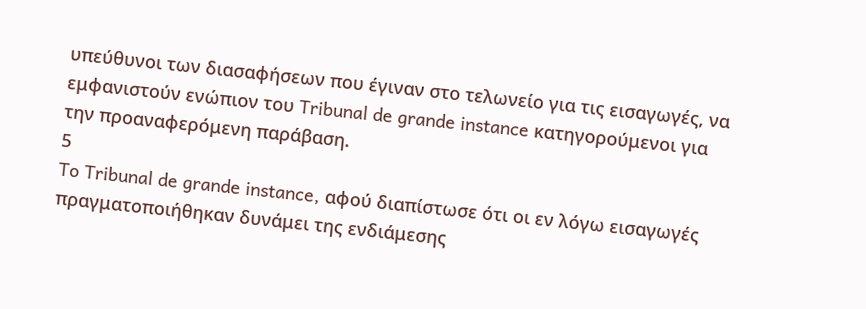υπεύθυνοι των διασαφήσεων που έγιναν στο τελωνείο για τις εισαγωγές, να εμφανιστούν ενώπιον του Tribunal de grande instance κατηγορούμενοι για την προαναφερόμενη παράβαση.
5
To Tribunal de grande instance, αφού διαπίστωσε ότι οι εν λόγω εισαγωγές πραγματοποιήθηκαν δυνάμει της ενδιάμεσης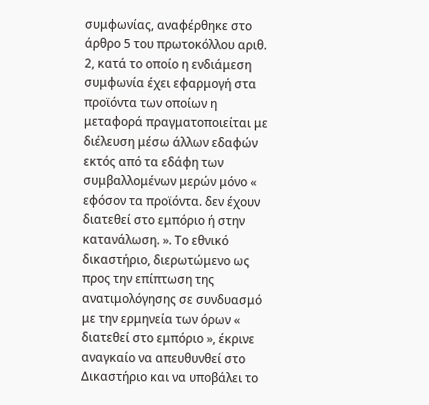συμφωνίας, αναφέρθηκε στο άρθρο 5 του πρωτοκόλλου αριθ. 2, κατά το οποίο η ενδιάμεση συμφωνία έχει εφαρμογή στα προϊόντα των οποίων η μεταφορά πραγματοποιείται με διέλευση μέσω άλλων εδαφών εκτός από τα εδάφη των συμβαλλομένων μερών μόνο « εφόσον τα προϊόντα. δεν έχουν διατεθεί στο εμπόριο ή στην κατανάλωση. ». Το εθνικό δικαστήριο, διερωτώμενο ως προς την επίπτωση της ανατιμολόγησης σε συνδυασμό με την ερμηνεία των όρων « διατεθεί στο εμπόριο », έκρινε αναγκαίο να απευθυνθεί στο Δικαστήριο και να υποβάλει το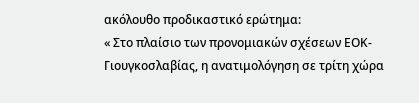ακόλουθο προδικαστικό ερώτημα:
« Στο πλαίσιο των προνομιακών σχέσεων ΕΟΚ-Γιουγκοσλαβίας, η ανατιμολόγηση σε τρίτη χώρα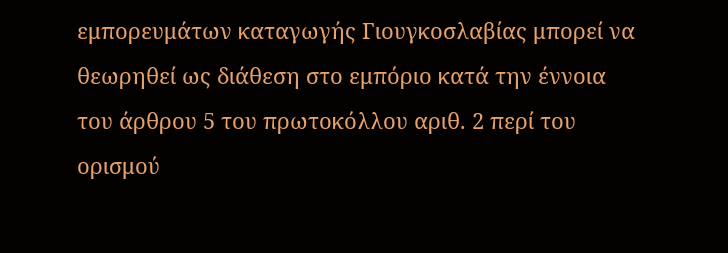εμπορευμάτων καταγωγής Γιουγκοσλαβίας μπορεί να θεωρηθεί ως διάθεση στο εμπόριο κατά την έννοια του άρθρου 5 του πρωτοκόλλου αριθ. 2 περί του ορισμού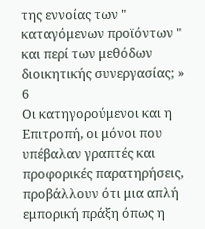της εννοίας των " καταγόμενων προϊόντων " και περί των μεθόδων διοικητικής συνεργασίας; »
6
Οι κατηγορούμενοι και η Επιτροπή, οι μόνοι που υπέβαλαν γραπτές και προφορικές παρατηρήσεις, προβάλλουν ότι μια απλή εμπορική πράξη όπως η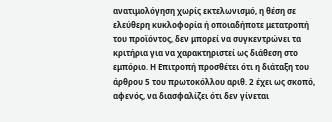ανατιμολόγηση χωρίς εκτελωνισμό, η θέση σε ελεύθερη κυκλοφορία ή οποιαδήποτε μετατροπή του προϊόντος, δεν μπορεί να συγκεντρώνει τα κριτήρια για να χαρακτηριστεί ως διάθεση στο εμπόριο. Η Επιτροπή προσθέτει ότι η διάταξη του άρθρου 5 του πρωτοκόλλου αριθ. 2 έχει ως σκοπό, αφενός, να διασφαλίζει ότι δεν γίνεται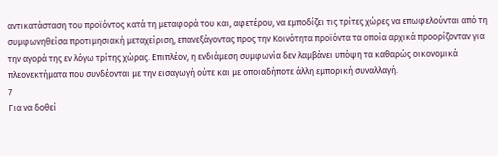αντικατάσταση του προϊόντος κατά τη μεταφορά του και, αφετέρου, να εμποδίζει τις τρίτες χώρες να επωφελούνται από τη συμφωνηθείσα προτιμησιακή μεταχείριση, επανεξάγοντας προς την Κοινότητα προϊόντα τα οποία αρχικά προορίζονταν για την αγορά της εν λόγω τρίτης χώρας. Επιπλέον, η ενδιάμεση συμφωνία δεν λαμβάνει υπόψη τα καθαρώς οικονομικά πλεονεκτήματα που συνδέονται με την εισαγωγή ούτε και με οποιαδήποτε άλλη εμπορική συναλλαγή.
7
Για να δοθεί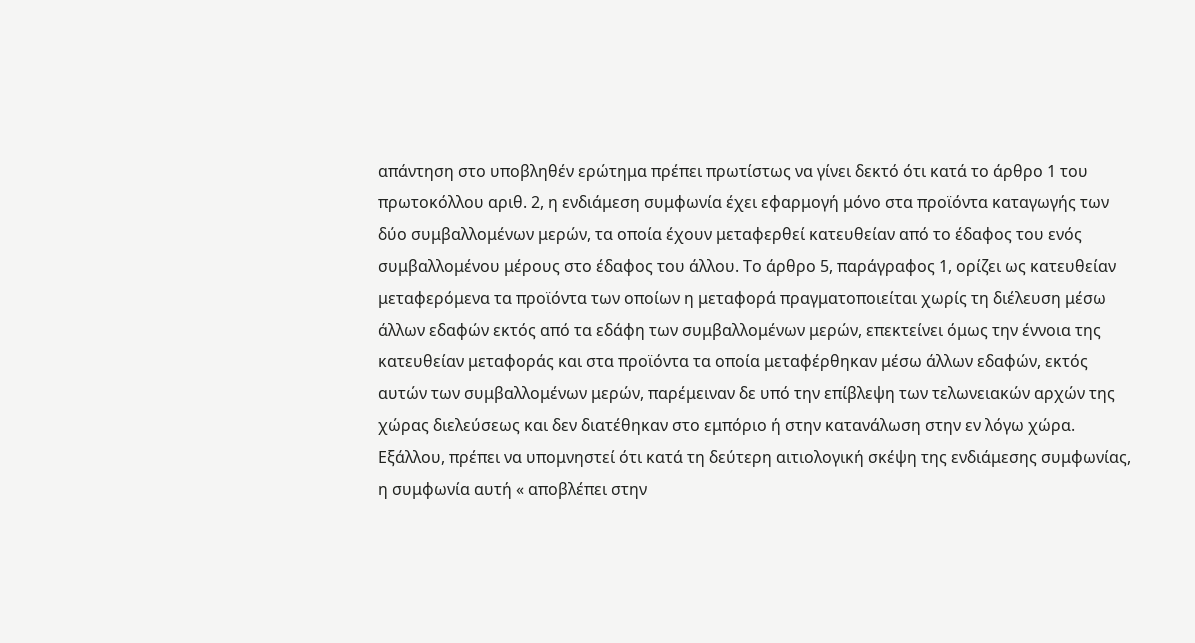απάντηση στο υποβληθέν ερώτημα πρέπει πρωτίστως να γίνει δεκτό ότι κατά το άρθρο 1 του πρωτοκόλλου αριθ. 2, η ενδιάμεση συμφωνία έχει εφαρμογή μόνο στα προϊόντα καταγωγής των δύο συμβαλλομένων μερών, τα οποία έχουν μεταφερθεί κατευθείαν από το έδαφος του ενός συμβαλλομένου μέρους στο έδαφος του άλλου. Το άρθρο 5, παράγραφος 1, ορίζει ως κατευθείαν μεταφερόμενα τα προϊόντα των οποίων η μεταφορά πραγματοποιείται χωρίς τη διέλευση μέσω άλλων εδαφών εκτός από τα εδάφη των συμβαλλομένων μερών, επεκτείνει όμως την έννοια της κατευθείαν μεταφοράς και στα προϊόντα τα οποία μεταφέρθηκαν μέσω άλλων εδαφών, εκτός αυτών των συμβαλλομένων μερών, παρέμειναν δε υπό την επίβλεψη των τελωνειακών αρχών της χώρας διελεύσεως και δεν διατέθηκαν στο εμπόριο ή στην κατανάλωση στην εν λόγω χώρα. Εξάλλου, πρέπει να υπομνηστεί ότι κατά τη δεύτερη αιτιολογική σκέψη της ενδιάμεσης συμφωνίας, η συμφωνία αυτή « αποβλέπει στην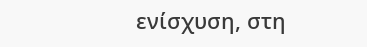ενίσχυση, στη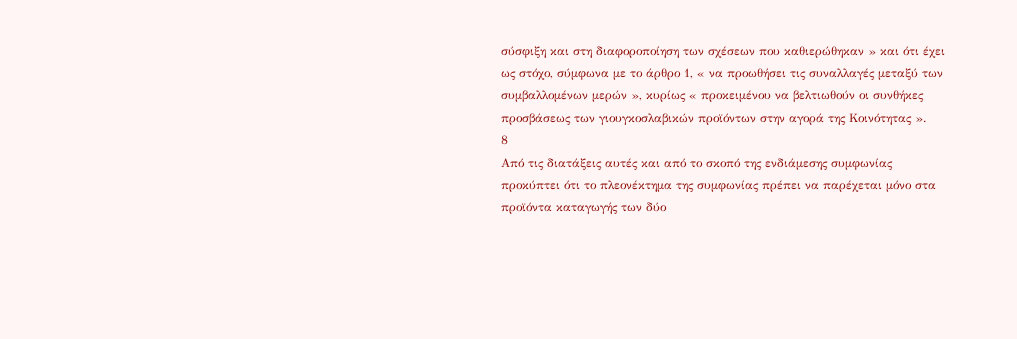σύσφιξη και στη διαφοροποίηση των σχέσεων που καθιερώθηκαν » και ότι έχει ως στόχο, σύμφωνα με το άρθρο 1, « να προωθήσει τις συναλλαγές μεταξύ των συμβαλλομένων μερών », κυρίως « προκειμένου να βελτιωθούν οι συνθήκες προσβάσεως των γιουγκοσλαβικών προϊόντων στην αγορά της Κοινότητας ».
8
Από τις διατάξεις αυτές και από το σκοπό της ενδιάμεσης συμφωνίας προκύπτει ότι το πλεονέκτημα της συμφωνίας πρέπει να παρέχεται μόνο στα προϊόντα καταγωγής των δύο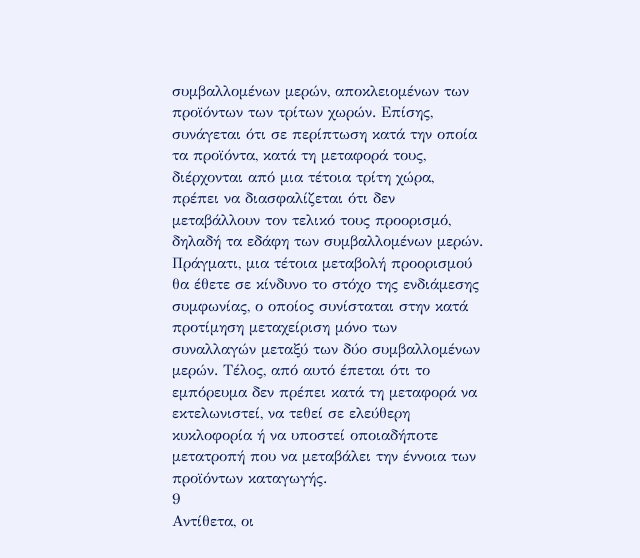συμβαλλομένων μερών, αποκλειομένων των προϊόντων των τρίτων χωρών. Επίσης, συνάγεται ότι σε περίπτωση κατά την οποία τα προϊόντα, κατά τη μεταφορά τους, διέρχονται από μια τέτοια τρίτη χώρα, πρέπει να διασφαλίζεται ότι δεν μεταβάλλουν τον τελικό τους προορισμό, δηλαδή τα εδάφη των συμβαλλομένων μερών. Πράγματι, μια τέτοια μεταβολή προορισμού θα έθετε σε κίνδυνο το στόχο της ενδιάμεσης συμφωνίας, ο οποίος συνίσταται στην κατά προτίμηση μεταχείριση μόνο των συναλλαγών μεταξύ των δύο συμβαλλομένων μερών. Τέλος, από αυτό έπεται ότι το εμπόρευμα δεν πρέπει κατά τη μεταφορά να εκτελωνιστεί, να τεθεί σε ελεύθερη κυκλοφορία ή να υποστεί οποιαδήποτε μετατροπή που να μεταβάλει την έννοια των προϊόντων καταγωγής.
9
Αντίθετα, οι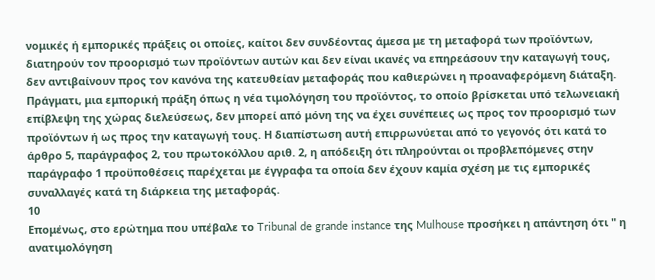νομικές ή εμπορικές πράξεις οι οποίες, καίτοι δεν συνδέοντας άμεσα με τη μεταφορά των προϊόντων, διατηρούν τον προορισμό των προϊόντων αυτών και δεν είναι ικανές να επηρεάσουν την καταγωγή τους, δεν αντιβαίνουν προς τον κανόνα της κατευθείαν μεταφοράς που καθιερώνει η προαναφερόμενη διάταξη. Πράγματι, μια εμπορική πράξη όπως η νέα τιμολόγηση του προϊόντος, το οποίο βρίσκεται υπό τελωνειακή επίβλεψη της χώρας διελεύσεως, δεν μπορεί από μόνη της να έχει συνέπειες ως προς τον προορισμό των προϊόντων ή ως προς την καταγωγή τους. Η διαπίστωση αυτή επιρρωνύεται από το γεγονός ότι κατά το άρθρο 5, παράγραφος 2, του πρωτοκόλλου αριθ. 2, η απόδειξη ότι πληρούνται οι προβλεπόμενες στην παράγραφο 1 προϋποθέσεις παρέχεται με έγγραφα τα οποία δεν έχουν καμία σχέση με τις εμπορικές συναλλαγές κατά τη διάρκεια της μεταφοράς.
10
Επομένως, στο ερώτημα που υπέβαλε το Tribunal de grande instance της Mulhouse προσήκει η απάντηση ότι " η ανατιμολόγηση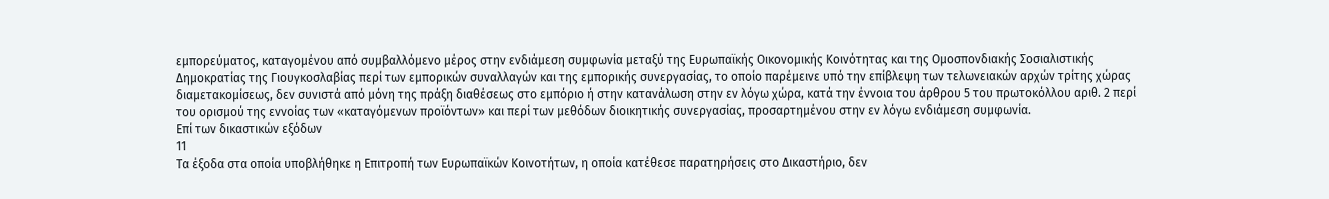εμπορεύματος, καταγομένου από συμβαλλόμενο μέρος στην ενδιάμεση συμφωνία μεταξύ της Ευρωπαϊκής Οικονομικής Κοινότητας και της Ομοσπονδιακής Σοσιαλιστικής Δημοκρατίας της Γιουγκοσλαβίας περί των εμπορικών συναλλαγών και της εμπορικής συνεργασίας, το οποίο παρέμεινε υπό την επίβλεψη των τελωνειακών αρχών τρίτης χώρας διαμετακομίσεως, δεν συνιστά από μόνη της πράξη διαθέσεως στο εμπόριο ή στην κατανάλωση στην εν λόγω χώρα, κατά την έννοια του άρθρου 5 του πρωτοκόλλου αριθ. 2 περί του ορισμού της εννοίας των «καταγόμενων προϊόντων» και περί των μεθόδων διοικητικής συνεργασίας, προσαρτημένου στην εν λόγω ενδιάμεση συμφωνία.
Επί των δικαστικών εξόδων
11
Τα έξοδα στα οποία υποβλήθηκε η Επιτροπή των Ευρωπαϊκών Κοινοτήτων, η οποία κατέθεσε παρατηρήσεις στο Δικαστήριο, δεν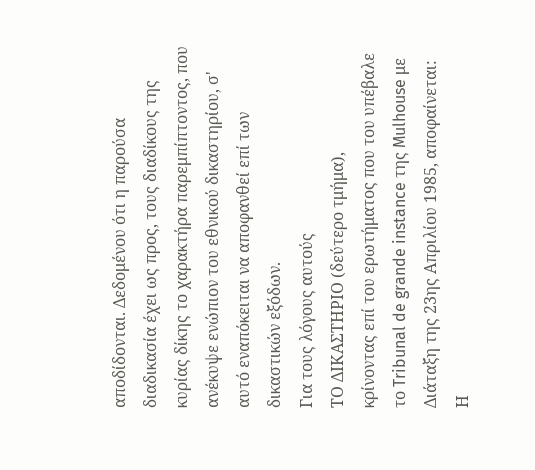αποδίδονται. Δεδομένου ότι η παρούσα διαδικασία έχει ως προς, τους διαδίκους της κυρίας δίκης το χαρακτήρα παρεμπίπτοντος, που ανέκυψε ενώπιον του εθνικού δικαστηρίου, σ' αυτό εναπόκειται να αποφανθεί επί των δικαστικών εξόδων.
Για τους λόγους αυτούς
ΤΟ ΔΙΚΑΣΤΗΡΙΟ (δεύτερο τμήμα),
κρίνοντας επί του ερωτήματος που του υπέβαλε το Tribunal de grande instance της Mulhouse με Διάταξη της 23ης Απριλίου 1985, αποφαίνεται:
Η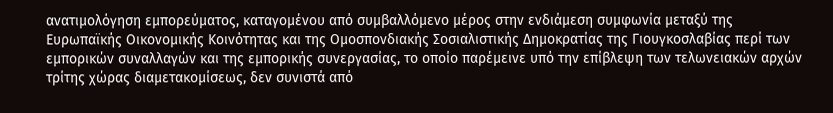ανατιμολόγηση εμπορεύματος, καταγομένου από συμβαλλόμενο μέρος στην ενδιάμεση συμφωνία μεταξύ της Ευρωπαϊκής Οικονομικής Κοινότητας και της Ομοσπονδιακής Σοσιαλιστικής Δημοκρατίας της Γιουγκοσλαβίας περί των εμπορικών συναλλαγών και της εμπορικής συνεργασίας, το οποίο παρέμεινε υπό την επίβλεψη των τελωνειακών αρχών τρίτης χώρας διαμετακομίσεως, δεν συνιστά από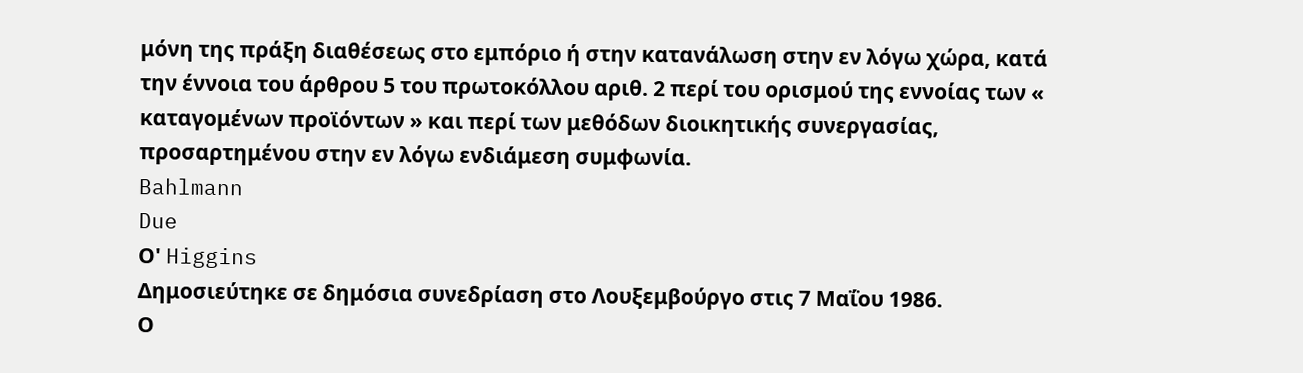μόνη της πράξη διαθέσεως στο εμπόριο ή στην κατανάλωση στην εν λόγω χώρα, κατά την έννοια του άρθρου 5 του πρωτοκόλλου αριθ. 2 περί του ορισμού της εννοίας των « καταγομένων προϊόντων » και περί των μεθόδων διοικητικής συνεργασίας, προσαρτημένου στην εν λόγω ενδιάμεση συμφωνία.
Bahlmann
Due
Ο' Higgins
Δημοσιεύτηκε σε δημόσια συνεδρίαση στο Λουξεμβούργο στις 7 Μαΐου 1986.
Ο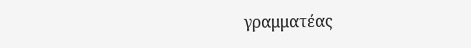γραμματέας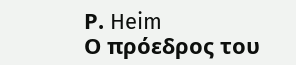Ρ. Heim
Ο πρόεδρος του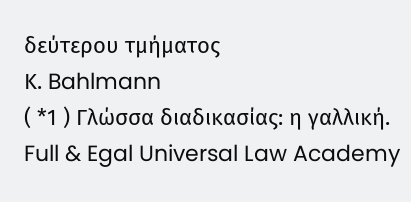δεύτερου τμήματος
Κ. Bahlmann
( *1 ) Γλώσσα διαδικασίας: η γαλλική.
Full & Egal Universal Law Academy